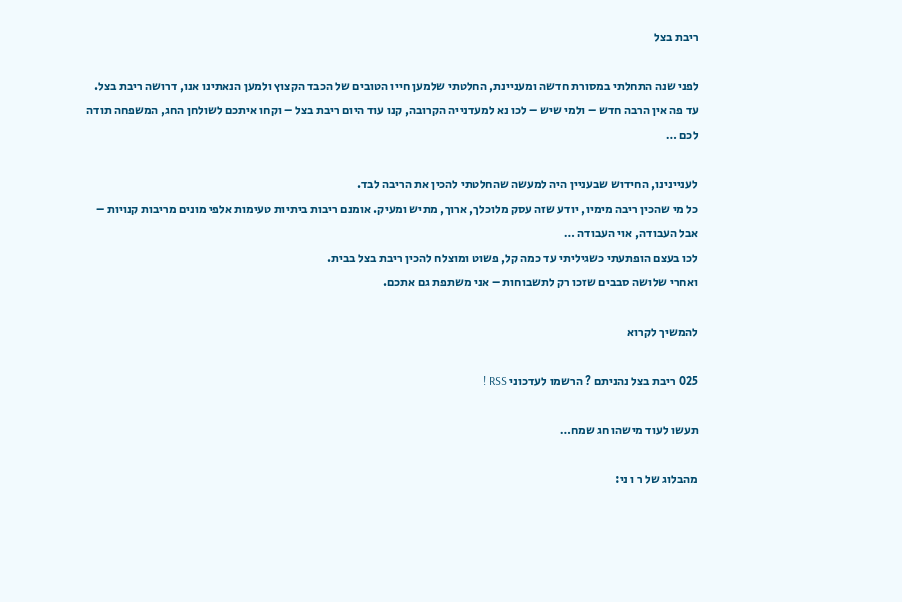ריבת בצל

לפני שנה התחלתי במסורת חדשה ומעניינת, החלטתי שלמען חייו הטובים של הכבד הקצוץ ולמען הנאתינו אנו, דרושה ריבת בצל.
עד פה אין הרבה חדש – ולמי שיש – לכו נא למעדנייה הקרובה, קנו עוד היום ריבת בצל – וקחו איתכם לשולחן החג, המשפחה תודה לכם …

לעניינינו, החידוש שבעניין היה למעשה שהחלטתי להכין את הריבה לבד.
כל מי שהכין ריבה מימיו, יודע שזה עסק מלוכלך, ארוך, מתיש ומעיק. אומנם ריבות ביתיות טעימות אלפי מונים מריבות קנויות – אבל העבודה, אוי העבודה …
לכו בעצם הופתעתי כשגיליתי עד כמה קל, פשוט ומוצלח להכין ריבת בצל בבית.
ואחרי שלושה סבבים שזכו רק לתשבוחות – אני משתפת גם אתכם.

להמשיך לקרוא

025 ריבת בצל נהניתם ? הרשמו לעדכוני RSS !

תעשו לעוד מישהו חג שמח…

מהבלוג של ר ו ני: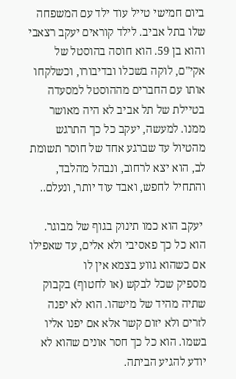ביום חמישי טייל עוד ילד עם המשפחה שלו בתל אביב. לילד קוראים יעקב רצאבי והוא בן 59. הוא חוסה בהוסטל של אקי"ם, לוקה בשכלו ובדיבורו, וכשלקחו אותו עם החברים מההוסטל למסעדה בטיילת של תל אביב לא היה מאושר ממנו. למעשה, יעקב כל כך התרגש מהטיול עד שברגע אחד של חוסר תשומת לב, הוא יצא לרחוב, ונבהל מהלבד, והתחיל לחפש, ואבד עוד יותר, ונעלם..

 יעקב הוא כמו תינוק בגוף של מבוגר. הוא כל כך פאסיבי ולא אלים, עד שאפילו אם כשהוא גווע בצמא אין לו
מספיק שכל לבקש (או לחטוף) בקבוק שתיה מהיד של מישהו. הוא לא יפנה לזרים ולא יזום קשר אלא אם יפנו אליו בשמו. הוא כל כך חסר אונים שהוא לא יודע להגיע הביתה.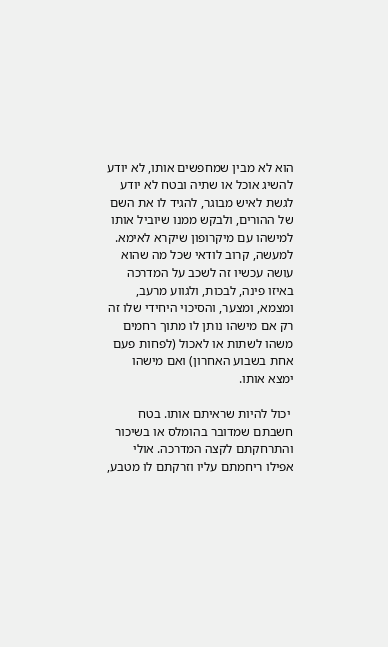הוא לא מבין שמחפשים אותו, לא יודע להשיג אוכל או שתיה ובטח לא יודע לגשת לאיש מבוגר, להגיד לו את השם של ההורים, ולבקש ממנו שיוביל אותו למישהו עם מיקרופון שיקרא לאימא.
למעשה, קרוב לודאי שכל מה שהוא עושה עכשיו זה לשכב על המדרכה באיזו פינה, לבכות, ולגווע מרעב, ומצמא, ומצער, והסיכוי היחידי שלו זה רק אם מישהו נותן לו מתוך רחמים משהו לשתות או לאכול (לפחות פעם אחת בשבוע האחרון) ואם מישהו ימצא אותו.

 יכול להיות שראיתם אותו. בטח חשבתם שמדובר בהומלס או בשיכור והתרחקתם לקצה המדרכה. אולי אפילו ריחמתם עליו וזרקתם לו מטבע,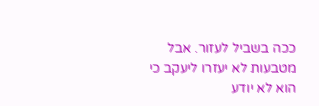ככה בשביל לעזור. אבל מטבעות לא יעזרו ליעקב כי הוא לא יודע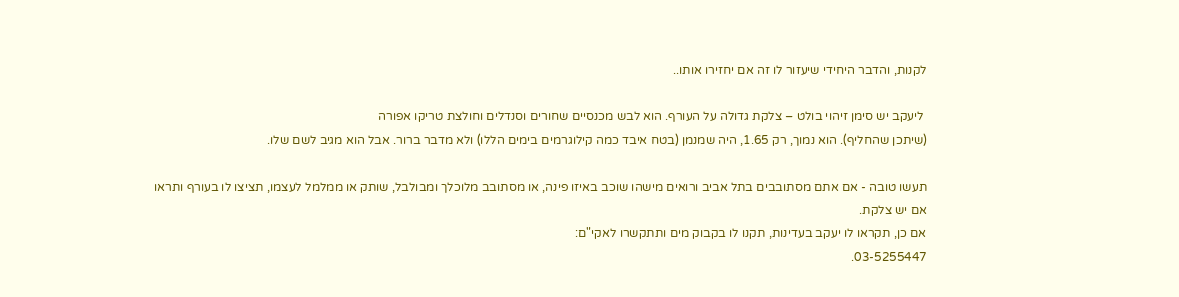לקנות, והדבר היחידי שיעזור לו זה אם יחזירו אותו..

 ליעקב יש סימן זיהוי בולט – צלקת גדולה על העורף. הוא לבש מכנסיים שחורים וסנדלים וחולצת טריקו אפורה
(שיתכן שהחליף). הוא נמוך, רק 1.65, היה שמנמן (בטח איבד כמה קילוגרמים בימים הללו) ולא מדבר ברור. אבל הוא מגיב לשם שלו.

תעשו טובה - אם אתם מסתובבים בתל אביב ורואים מישהו שוכב באיזו פינה, או מסתובב מלוכלך ומבולבל, שותק או ממלמל לעצמו, תציצו לו בעורף ותראו אם יש צלקת.
אם כן, תקראו לו יעקב בעדינות, תקנו לו בקבוק מים ותתקשרו לאקי"ם:
03-5255447.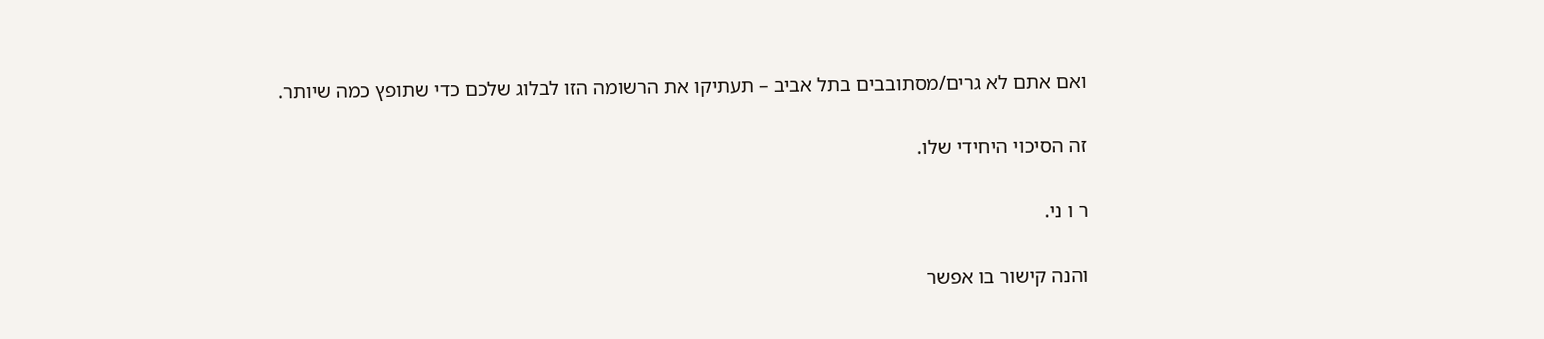ואם אתם לא גרים/מסתובבים בתל אביב – תעתיקו את הרשומה הזו לבלוג שלכם כדי שתופץ כמה שיותר.

זה הסיכוי היחידי שלו.

ר ו ני.

והנה קישור בו אפשר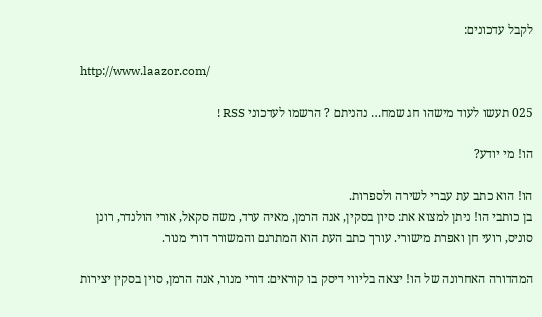לקבל עדכונים:

http://www.laazor.com/

025 תעשו לעוד מישהו חג שמח… נהניתם ? הרשמו לעדכוני RSS !

הו! מי יודע?

הו! הוא כתב עת עברי לשירה ולספרות.
בן כותבי הו! ניתן למצוא את: סיון בסקין, אנה הרמן, מאיה ערד, משה סקאל, אורי הולנדר, רונן סוניס, רועי חן ואפרת מישורי. עורך כתב העת הוא המתרגם והמשורר דורי מנור.

המהדורה האחרונה של הו! יצאה בליווי דיסק בו קוראים: דורי מנור, אנה הרמן, סוין בסקין יצירות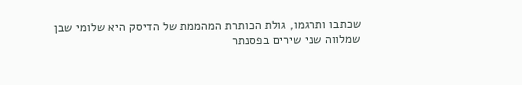שכתבו ותרגמו, גולת הכותרת המהממת של הדיסק היא שלומי שבן שמלווה שני שירים בפסנתר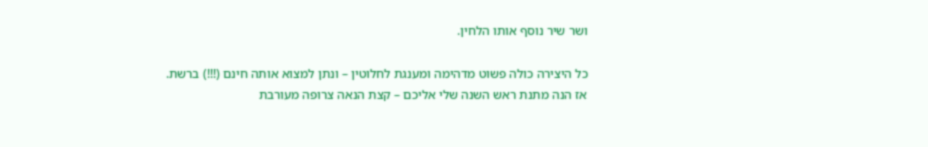ושר שיר נוסף אותו הלחין.

כל היצירה כולה פשוט מדהימה ומענגת לחלוטין – ונתן למצוא אותה חינם (!!!) ברשת.
אז הנה מתנת ראש השנה שלי אליכם – קצת הנאה צרופה מעורבת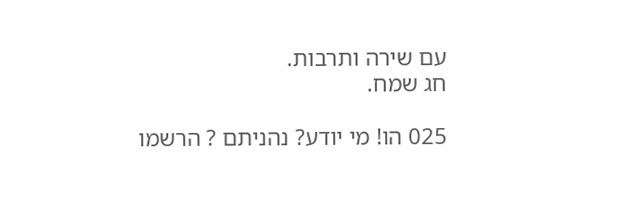עם שירה ותרבות.
חג שמח.

025 הו! מי יודע? נהניתם ? הרשמו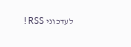לעדכוני RSS !